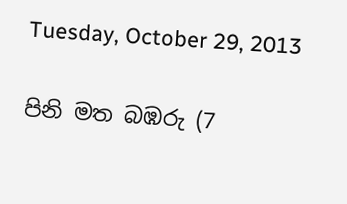Tuesday, October 29, 2013

පිනි මත බඹරු (7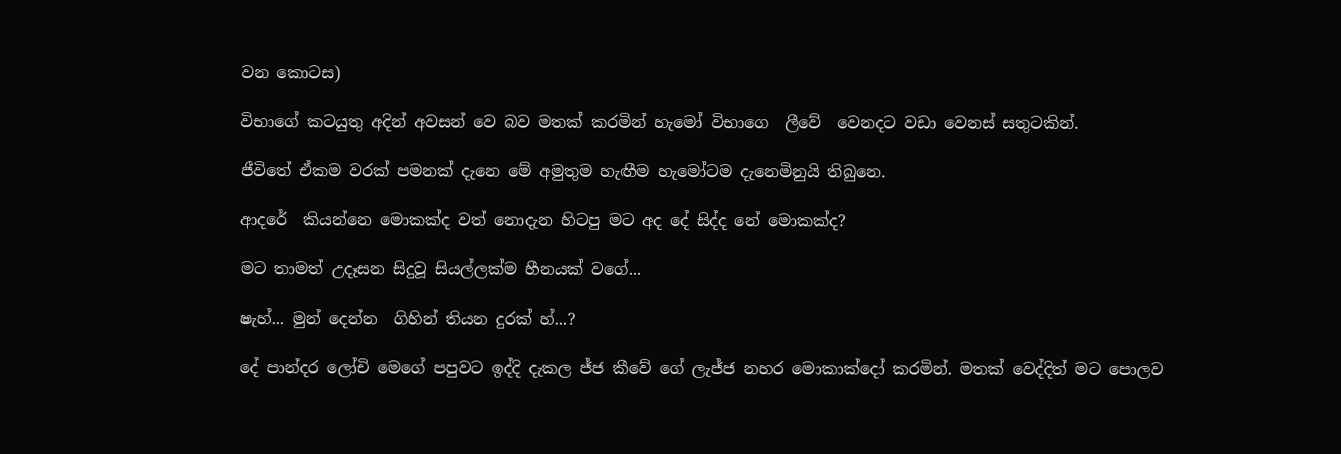වන කොටස)

විභාගේ කටයුතු අදින් අවසන් වෙ බව මතක් කරමින් හැමෝ විභාගෙ  ලීවේ  වෙනදට වඩා වෙනස් සතුටකින්.

ජීවිතේ ඒකම වරක් පමනක් දැනෙ මේ අමුතුම හැඟීම හැමෝටම දැනෙමිනුයි තිබුනෙ.

ආදරේ  කියන්නෙ මොකක්ද වත් නොදැන හිටපු මට අද දේ සිද්ද නේ මොකක්ද?

මට තාමත් උදෑසන සිදුවූ සියල්ලක්ම හීනයක් වගේ...

ෂැහ්... මුන් දෙන්න  ගිහින් තියන දුරක් හ්...?

දේ පාන්දර ලෝචි මෙගේ පපුවට ඉද්දි දැකල ජ්ජ කීවේ ගේ ලැජ්ජ නහර මොකාක්දෝ කරමින්. මතක් වෙද්දිත් මට පොලව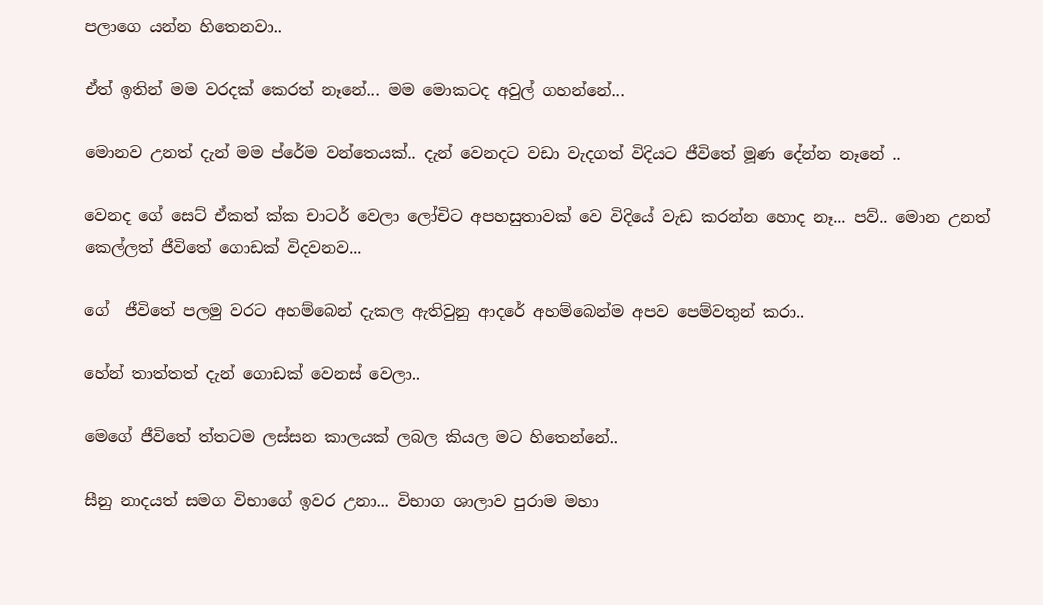පලාගෙ යන්න හිතෙනවා..

ඒත් ඉතින් මම වරදක් කෙරත් නෑනේ... මම මොකටද අවුල් ගහන්නේ...

මොනව උනත් දැන් මම ප්රේම වන්තෙයක්.. දැන් වෙනදට වඩා වැදගත් විදියට ජීවිතේ මූණ දේන්න නෑනේ ..

වෙනද ගේ සෙට් ඒකත් ක්ක චාටර් වෙලා ලෝචිට අපහසුතාවක් වෙ විදියේ වැඩ කරන්න හොද නෑ... පව්.. මොන උනත් කෙල්ලත් ජීවිතේ ගොඩක් විදවනව...

ගේ  ජීවිතේ පලමු වරට අහම්බෙන් දැකල ඇතිවුනු ආදරේ අහම්බෙන්ම අපව පෙම්වතුන් කරා..

හේන් තාත්තත් දැන් ගොඩක් වෙනස් වෙලා..

මෙගේ ජීවිතේ ත්තටම ලස්සන කාලයක් ලබල කියල මට හිතෙන්නේ..

සීනු නාදයත් සමග විභාගේ ඉවර උනා... විභාග ශාලාව පුරාම මහා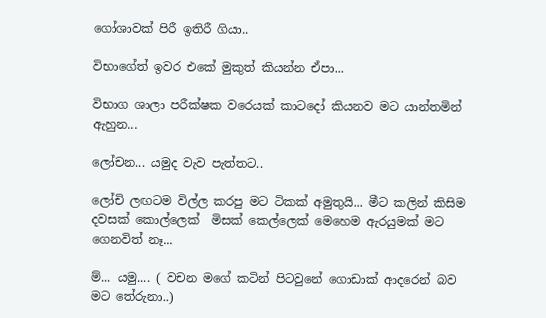ගෝශාවක් පිරී ඉතිරී ගියා..

විභාගේත් ඉවර එකේ මුකුත් කියන්න ඒපා...

විභාග ශාලා පරීක්ෂක වරෙයක් කාටදෝ කියනව මට යාන්තමින් ඇහුන...

ලෝචන... යමුද වැව පැත්තට..

ලෝචි ලඟටම විල්ල කරපු මට ටිකක් අමුතුයි... මීට කලින් කිසිම දවසක් කොල්ලෙක්  මිසක් කෙල්ලෙක් මෙහෙම ඇරයුමක් මට ගෙනවිත් නෑ...

ම්... යමු.... ( වචන මගේ කටින් පිටවුනේ ගොඩාක් ආදරෙන් බව මට තේරුනා..)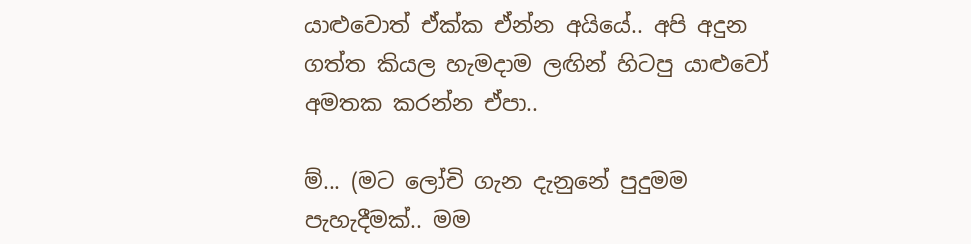යාළුවොත් ඒක්ක ඒන්න අයියේ.. අපි අදුන ගත්ත කියල හැමදාම ලඟින් හිටපු යාළුවෝ අමතක කරන්න ඒපා..

ම්... (මට ලෝචි ගැන දැනුනේ පුදුමම පැහැදීමක්.. මම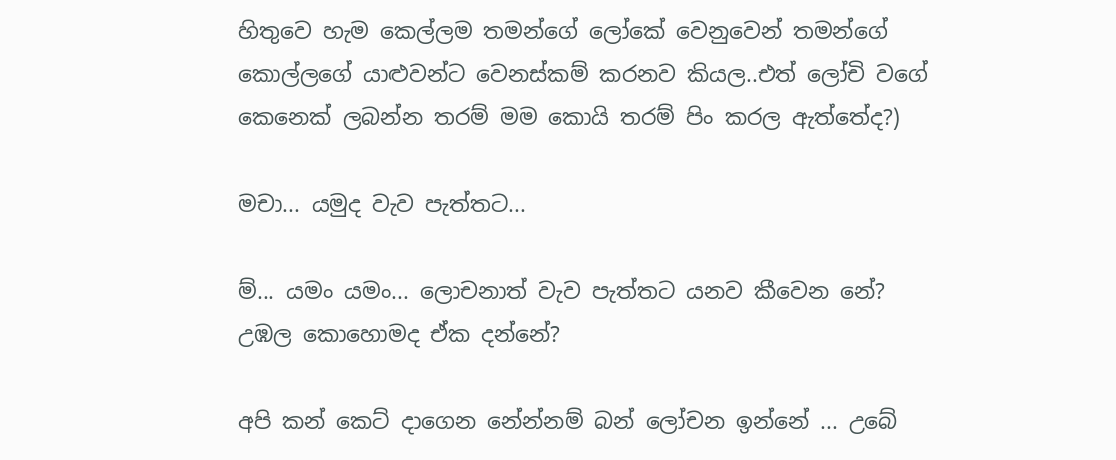හිතුවෙ හැම කෙල්ලම තමන්ගේ ලෝකේ වෙනුවෙන් තමන්ගේ කොල්ලගේ යාළුවන්ට වෙනස්කම් කරනව කියල..එත් ලෝචි වගේ කෙනෙක් ලබන්න තරම් මම කොයි තරම් පිං කරල ඇත්තේද?)

මචා... යමුද වැව පැත්තට...

ම්... යමං යමං... ලොචනාත් වැව පැත්තට යනව කීවෙන නේ?
උඹල කොහොමද ඒක දන්නේ?

අපි කන් කෙට් දාගෙන නේන්නම් බන් ලෝචන ඉන්නේ ... උබේ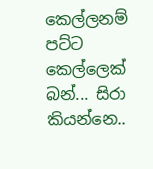කෙල්ලනම් පට්ට කෙල්ලෙක් බන්... සිරා කියන්නෙ..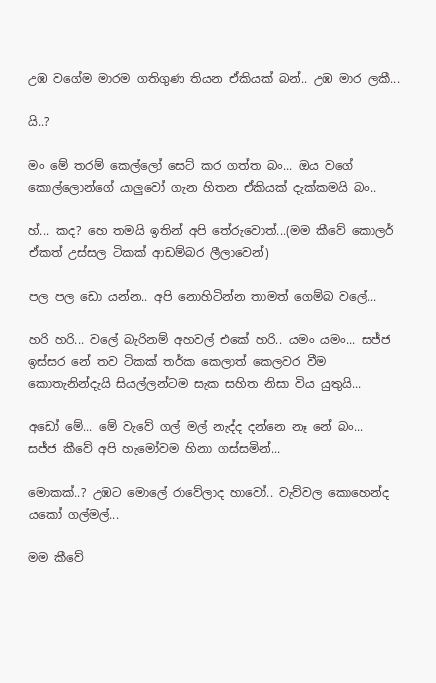උඹ වගේම මාරම ගතිගුණ තියන ඒකියක් බන්.. උඹ මාර ලකී...

යි..?

මං මේ තරම් කෙල්ලෝ සෙට් කර ගත්ත බං... ඔය වගේ කොල්ලොන්ගේ යාලුවෝ ගැන හිතන ඒකියක් දැක්කමයි බං..

හ්... කද? හෙ තමයි ඉතින් අපි තේරුවොත්...(මම කීවේ කොලර් ඒකත් උස්සල ටිකක් ආඩම්බර ලීලාවෙන්)

පල පල ඩො යන්න.. අපි නොහිටින්න තාමත් ගෙම්බ වලේ...

හරි හරි... වලේ බැරිනම් අහවල් එකේ හරි.. යමං යමං... සජ්ජ ඉස්සර නේ තව ටිකක් තර්ක කෙලාත් කෙලවර වීම කොතැනින්දැයි සියල්ලන්ටම සැක සහිත නිසා විය යුතුයි...

අඩෝ මේ... මේ වැවේ ගල් මල් නැද්ද දන්නෙ නෑ නේ බං...
සජ්ජ කීවේ අපි හැමෝවම හිනා ගස්සමින්...

මොකක්..? උඹට මොලේ රාවේලාද හාවෝ.. වැව්වල කොහෙන්ද යකෝ ගල්මල්...

මම කීවේ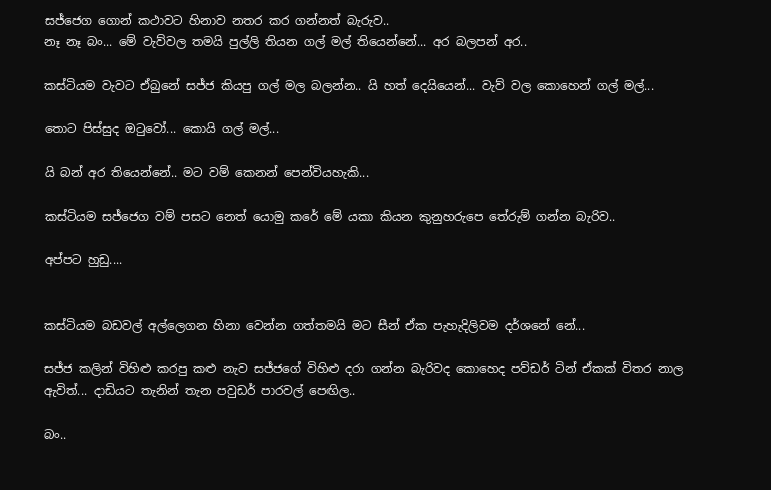සජ්ජෙග ගොන් කථාවට හිනාව නතර කර ගන්නත් බැරුව..
නෑ නෑ බං... මේ වැව්වල තමයි පුල්ලි තියන ගල් මල් තියෙන්නේ... අර බලපන් අර..

කස්ටියම වැවට ඒබුනේ සජ්ජ කියපු ගල් මල බලන්න.. යි හත් දෙයියෙන්... වැව් වල කොහෙන් ගල් මල්...

තොට පිස්සුද ඔටුවෝ... කොයි ගල් මල්...

යි බන් අර තියෙන්නේ.. මට වම් කෙනන් පෙන්වියහැකි...

කස්ටියම සජ්ජෙග වම් පසට නෙත් යොමු කරේ මේ යකා කියන කුනුහරුපෙ තේරුම් ගන්න බැරිව..

අප්පට හුඩු....


කස්ටියම බඩවල් අල්ලෙගන හිනා වෙන්න ගත්තමයි මට සීන් ඒක පැහැදිලිවම දර්ශනේ නේ...

සජ්ජ කලින් විහිළු කරපු කළු නැව සජ්ජගේ විහිළු දරා ගන්න බැරිවද කොහෙද පව්ඩර් ටින් ඒකක් විතර නාල ඇවිත්... දාඩියට තැනින් තැන පවුඩර් පාරවල් පෙඟිල..

බං..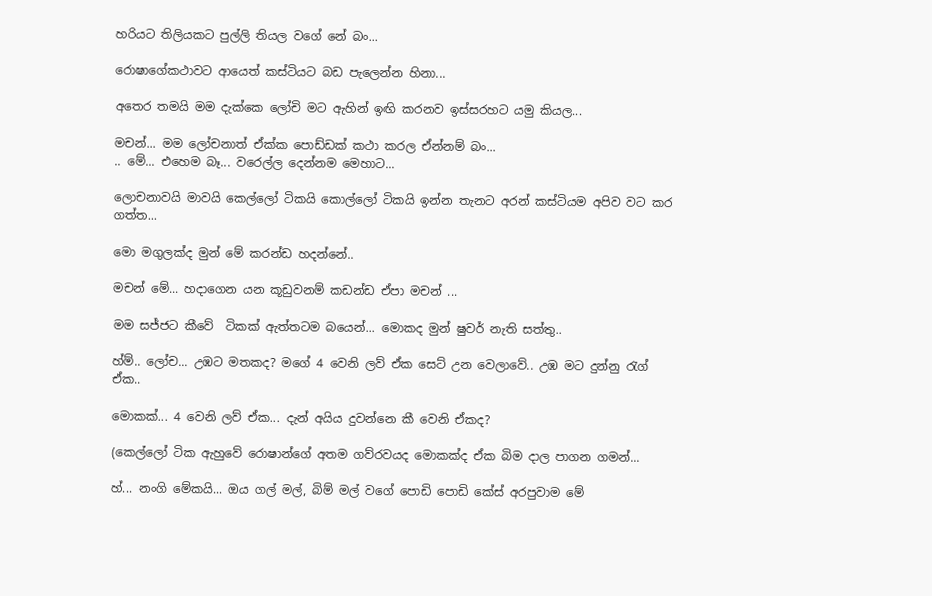හරියට තිලියකට පුල්ලි තියල වගේ නේ බං...

රොෂාගේකථාවට ආයෙත් කස්ටියට බඩ පැලෙන්න හිනා...

අතෙර තමයි මම දැක්කෙ ලෝචි මට ඇහින් ඉඟි කරනව ඉස්සරහට යමු කියල...

මචන්... මම ලෝචනාත් ඒක්ක පොඩ්ඩක් කථා කරල ඒන්නම් බං...
.. මේ... එහෙම බෑ... වරෙල්ල දෙන්නම මෙහාට...

ලොචනාවයි මාවයි කෙල්ලෝ ටිකයි කොල්ලෝ ටිකයි ඉන්න තැනට අරන් කස්ටියම අපිව වට කර ගත්ත...

මො මගුලක්ද මුන් මේ කරන්ඩ හදන්නේ..

මචන් මේ... හදාගෙන යන කූඩුවනම් කඩන්ඩ ඒපා මචන් ...

මම සජ්ජට කීවේ  ටිකක් ඇත්තටම බයෙන්... මොකද මුන් ෂුවර් නැති සත්තු..

හ්ම්.. ලෝච... උඹට මතකද? මගේ 4 වෙනි ලව් ඒක සෙට් උන වෙලාවේ.. උඹ මට දුන්නු රැග් ඒක..

මොකක්... 4 වෙනි ලව් ඒක... දැන් අයිය දුවන්නෙ කී වෙනි ඒකද?

(කෙල්ලෝ ටික ඇහුවේ රොෂාන්ගේ අතම ගව්රවයද මොකක්ද ඒක බිම දාල පාගන ගමන්...

හ්... නංගි මේකයි... ඔය ගල් මල්, බිම් මල් වගේ පොඩි පොඩි කේස් අරපුවාම මේ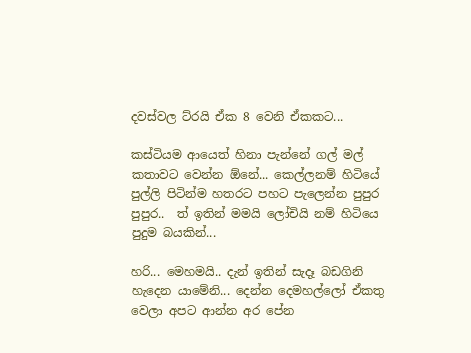දවස්වල ට්රයි ඒක 8 වෙනි ඒකකට...

කස්ටියම ආයෙත් හිනා පැන්නේ ගල් මල් කතාවට වෙන්න ඕනේ... කෙල්ලනම් හිටියේ පුල්ලි පිටින්ම හතරට පහට පැලෙන්න පුපුර පුපුර..  ත් ඉතින් මමයි ලෝචියි නම් හිටියෙ පුදුම බයකින්...

හරි... මෙහමයි.. දැන් ඉතින් සැදෑ බඩගිනි හැදෙන යාමේනි... දෙන්න දෙමහල්ලෝ ඒකතු වෙලා අපට ආන්න අර පේන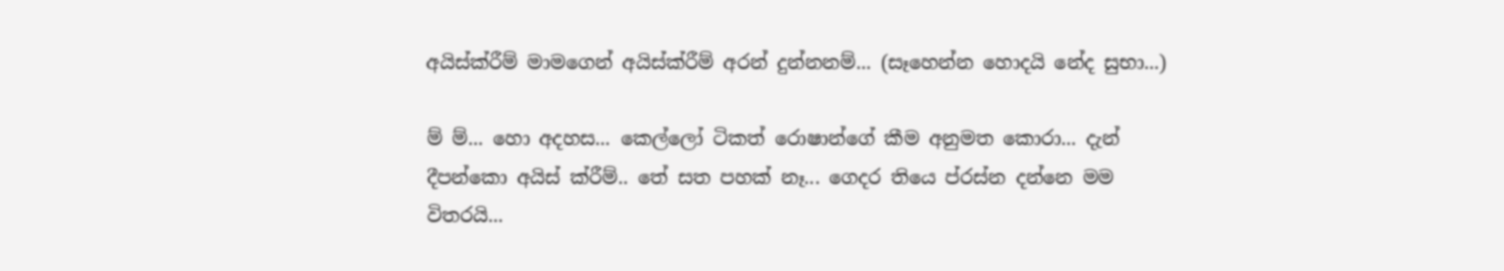අයිස්ක්රීම් මාමගෙන් අයිස්ක්රීම් අරන් දුන්නනම්... (සෑහෙන්න හොදයි නේද සුභා...)

ම් ම්... හො අදහස... කෙල්ලෝ ටිකත් රොෂාන්ගේ කීම අනුමත කොරා... දැන් දීපන්කො අයිස් ක්රීම්.. තේ සත පහක් නෑ... ගෙදර තියෙ ප්රස්න දන්නෙ මම විතරයි...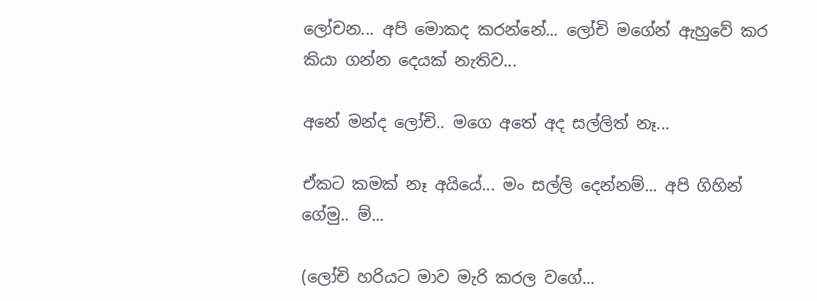ලෝචන... අපි මොකද කරන්නේ... ලෝචි මගේන් ඇහුවේ කර කියා ගන්න දෙයක් නැතිව...

අනේ මන්ද ලෝචි.. මගෙ අතේ අද සල්ලිත් නෑ...

ඒකට කමක් නෑ අයියේ... මං සල්ලි දෙන්නම්... අපි ගිහින් ගේමු.. ම්...

(ලෝචි හරියට මාව මැරි කරල වගේ...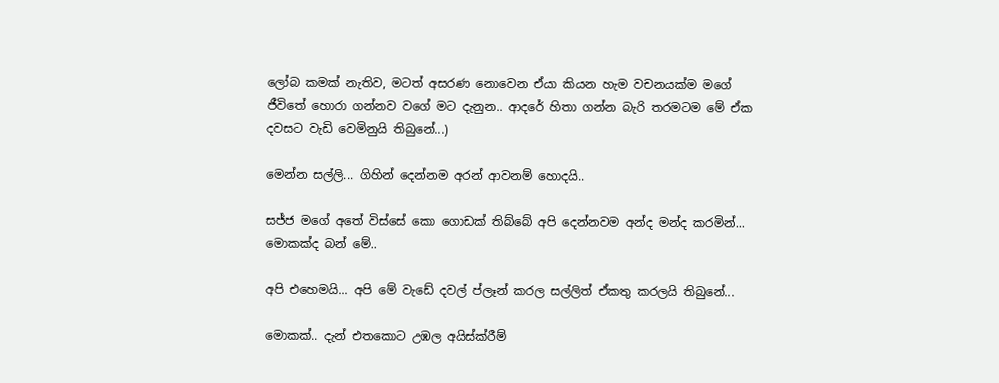ලෝබ කමක් නැතිව, මටත් අසරණ නොවෙන ඒයා කියන හැම වචනයක්ම මගේ ජීවිතේ හොරා ගන්නව වගේ මට දැනුන.. ආදරේ හිතා ගන්න බැරි තරමටම මේ ඒක දවසට වැඩි වෙමිනුයි තිබුනේ...)

මෙන්න සල්ලි... ගිහින් දෙන්නම අරන් ආවනම් හොදයි..

සජ්ජ මගේ අතේ විස්සේ කො ගොඩක් තිබ්බේ අපි දෙන්නවම අන්ද මන්ද කරමින්... මොකක්ද බන් මේ..

අපි එහෙමයි... අපි මේ වැඩේ දවල් ප්ලෑන් කරල සල්ලිත් ඒකතු කරලයි තිබුනේ...

මොකක්.. දැන් එතකොට උඹල අයිස්ක්රීම්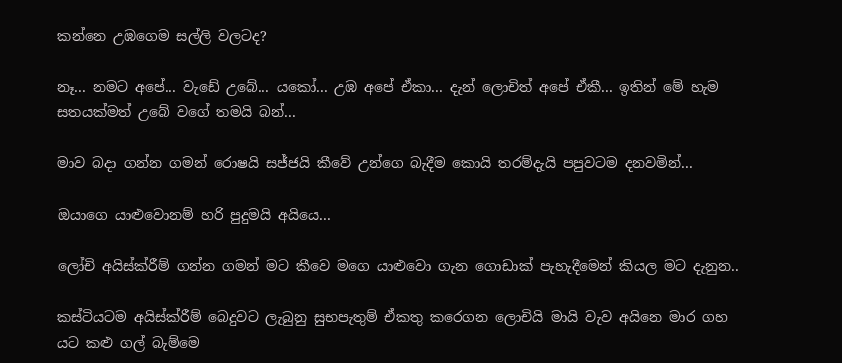කන්නෙ උඹගෙම සල්ලි වලටද?

නෑ... නමට අපේ... වැඩේ උබේ... යකෝ... උඹ අපේ ඒකා... දැන් ලොචිත් අපේ ඒකී... ඉතින් මේ හැම සතයක්මත් උබේ වගේ තමයි බන්...

මාව බදා ගන්න ගමන් රොෂයි සජ්ජයි කීවේ උන්ගෙ බැදීම කොයි තරම්දැයි පපුවටම දනවමින්...

ඔයාගෙ යාළුවොනම් හරි පුදුමයි අයියෙ...

ලෝචි අයිස්ක්රීම් ගන්න ගමන් මට කීවෙ මගෙ යාළුවො ගැන ගොඩාක් පැහැදීමෙන් කියල මට දැනුන..

කස්ටියටම අයිස්ක්රීම් බෙදුවට ලැබුනු සුභපැතුම් ඒකතු කරෙගන ලොචියි මායි වැව අයිනෙ මාර ගහ යට කළු ගල් බැම්මෙ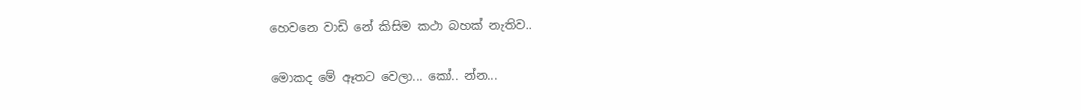හෙවනෙ වාඩි නේ කිසිම කථා බහක් නැතිව..

මොකද මේ ඈතට වෙලා... කෝ.. න්න...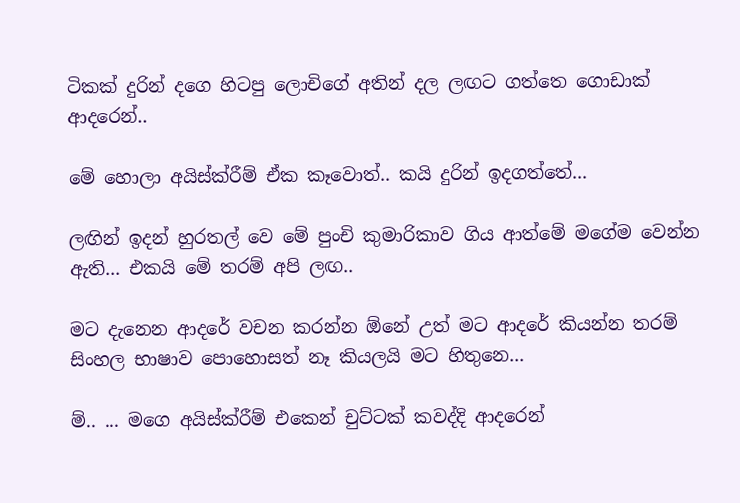ටිකක් දුරින් දගෙ හිටපු ලොචිගේ අතින් දල ලඟට ගත්තෙ ගොඩාක් ආදරෙන්..

මේ හොලා අයිස්ක්රීම් ඒක කෑවොත්.. කයි දුරින් ඉදගත්තේ...

ලඟින් ඉදන් හුරතල් වෙ මේ පුංචි කුමාරිකාව ගිය ආත්මේ මගේම වෙන්න ඇති... එකයි මේ තරම් අපි ලඟ..

මට දැනෙන ආදරේ වචන කරන්න ඕනේ උත් මට ආදරේ කියන්න තරම් සිංහල භාෂාව පොහොසත් නෑ කියලයි මට හිතුනෙ...

ම්.. ... මගෙ අයිස්ක්රීම් එකෙන් චුට්ටක් කවද්දි ආදරෙන්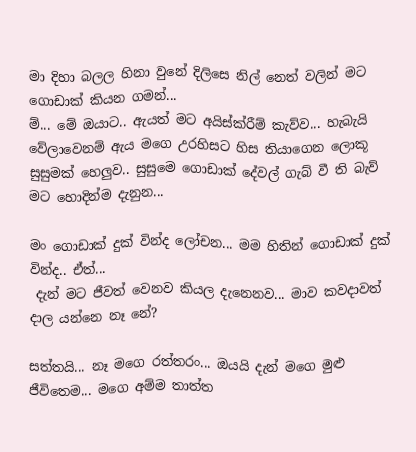මා දිහා බලල හිනා වුනේ දිලිසෙ නිල් නෙත් වලින් මට ගොඩාක් කියන ගමන්...
ම්... මේ ඔයාට.. ඇයත් මට අයිස්ක්රීම් කැව්ව... හැබැයි වේලාවෙනම් ඇය මගෙ උරහිසට හිස තියාගෙන ලොකූ සුසුමක් හෙලුව.. සුසුමෙ ගොඩාක් දේවල් ගැබ් වී ති බැව් මට හොදින්ම දැනුන...

මං ගොඩාක් දුක් වින්ද ලෝචන... මම හිතින් ගොඩාක් දුක් වින්ද.. ඒත්...
 දැන් මට ජීවත් වෙනව කියල දැනෙනව... මාව කවදාවත් දාල යන්නෙ නෑ නේ?

සත්තයි... නෑ මගෙ රත්තරං... ඔයයි දැන් මගෙ මුළු ජීවිතෙම... මගෙ අම්ම තාත්ත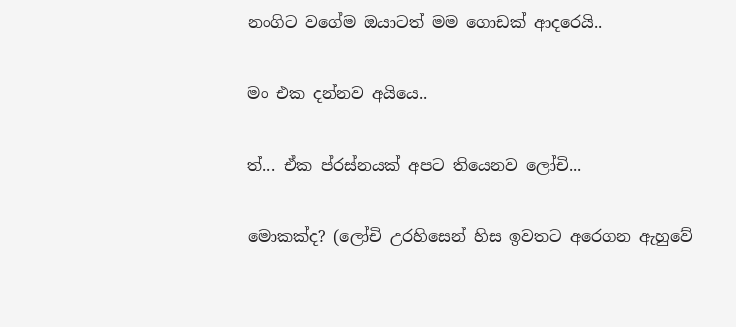නංගිට වගේම ඔයාටත් මම ගොඩක් ආදරෙයි..

මං එක දන්නව අයියෙ..

ත්... ඒක ප්රස්නයක් අපට තියෙනව ලෝචි...

මොකක්ද? (ලෝචි උරහිසෙන් හිස ඉවතට අරෙගන ඇහුවේ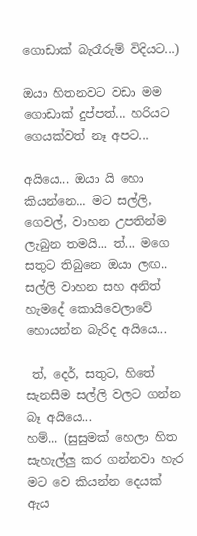ගොඩාක් බැරෑරුම් විදියට...)

ඔයා හිතනවට වඩා මම ගොඩාක් දුප්පත්... හරියට ගෙයක්වත් නෑ අපට...

අයියෙ... ඔයා යි හො කියන්නෙ... මට සල්ලි, ගෙවල්, වාහන උපතින්ම ලැබුන තමයි... ත්... මගෙ සතුට තිබුනෙ ඔයා ලඟ.. සල්ලි වාහන සහ අනිත් හැමදේ කොයිවෙලාවේ හොයන්න බැරිද අයියෙ...

 ත්, දෙර්, සතුට, හිතේ සැනසීම සල්ලි වලට ගන්න බෑ අයියෙ...
හම්... (සුසුමක් හෙලා හිත සැහැල්ලු කර ගන්නවා හැර මට වෙ කියන්න දෙයක් ඇය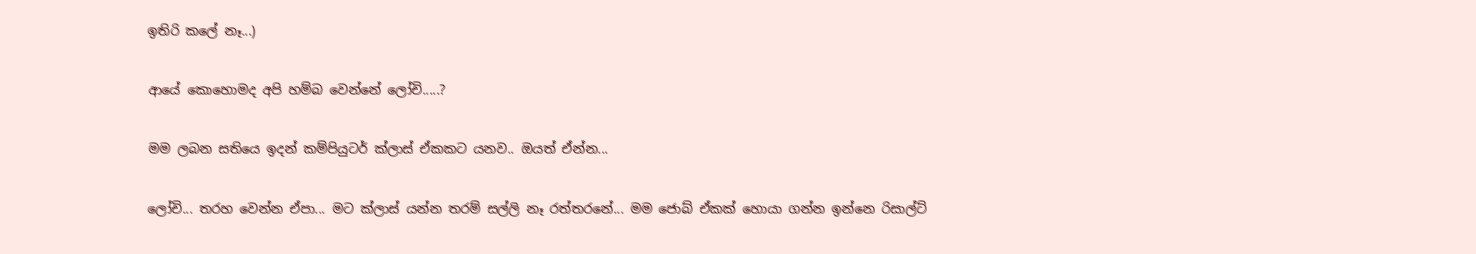ඉතිරි කලේ නෑ...)

ආයේ කොහොමද අපි හම්බ වෙන්නේ ලෝචි.....?

මම ලබන සතියෙ ඉදන් කම්පියුටර් ක්ලාස් ඒකකට යනව.. ඔයත් ඒන්න...

ලෝචි... තරහ වෙන්න ඒපා... මට ක්ලාස් යන්න තරම් සල්ලි නෑ රත්තරනේ... මම ජොබ් ඒකක් හොයා ගන්න ඉන්නෙ රිසාල්ට්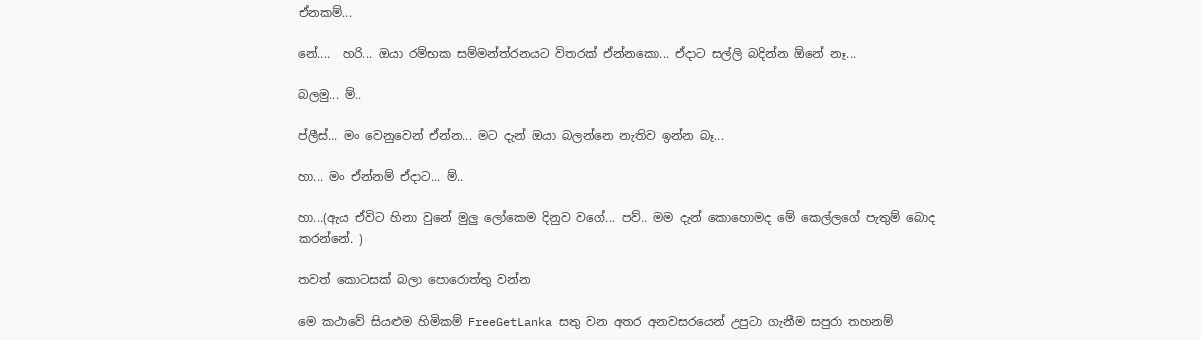ඒනකම්...

නේ....  හරි... ඔයා රම්භක සම්මන්ත්රනයට විතරක් ඒන්නකො... ඒදාට සල්ලි බදින්න ඕනේ නෑ...

බලමු... ම්..

ප්ලීස්... මං වෙනුවෙන් ඒන්න... මට දැන් ඔයා බලන්නෙ නැතිව ඉන්න බෑ...

හා... මං ඒන්නම් ඒදාට... ම්..

හා...(ඇය ඒවිට හිනා වුනේ මුලු ලෝකෙම දිනුව වගේ... පව්.. මම දැන් කොහොමද මේ කෙල්ලගේ පැතුම් බොද කරන්නේ. )

තවත් කොටසක් බලා පොරොත්තු වන්න

මෙ කථාවේ සියළුම හිමිකම් FreeGetLanka සතු වන අතර අනවසරයෙන් උපුටා ගැනීම සපුරා තහනම්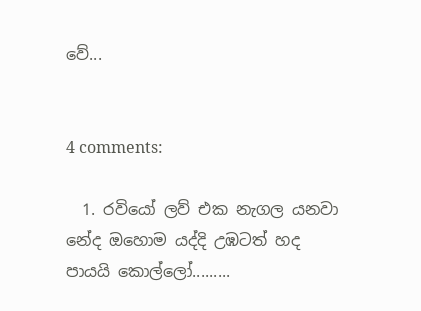වේ...


4 comments:

  1. රවියෝ ලව් එක නැගල යනවා නේද ඔහොම යද්දි උඹටත් හද පායයි කො‍ල්ලෝ.........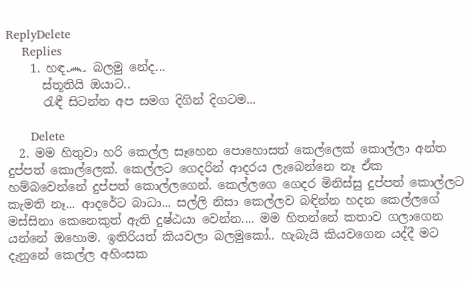ReplyDelete
    Replies
    1. හඳ෴ බලමු නේද...
      ස්තූතියි ඔයාට..
      රැඳී සිටන්න අප සමග දිගින් දිගටම...

      Delete
  2. මම හිතුවා හරි කෙල්ල සෑහෙන පොහොසත් කෙල්ලෙක් කොල්ලා අන්ත දුප්පත් කොල්ලෙක්. කෙල්ලට ගෙදරින් ආදරය ලැබෙන්නෙ නෑ ඒක හම්බවෙන්නේ දුප්පත් කොල්ලගෙන්. කෙල්ලගෙ ගෙදර මිනිස්සු දුප්පත් කොල්ලට කැමති නෑ... ආදරේට බාධා... සල්ලි නිසා කෙල්ලව බඳින්න හදන කෙල්ලගේ මස්සිනා කෙනෙකුත් ඇති දුෂ්ඨයා වෙන්න.... මම හිතන්නේ කතාව ගලාගෙන යන්නේ ඔහොම. ඉතිරියත් කියවලා බලමුකෝ.. හැබැයි කියවගෙන යද්දී මට දැනුනේ කෙල්ල අහිංසක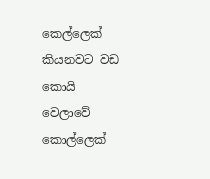කෙල්ලෙක් කියනවට වඩ කොයි වෙලාවේ කොල්ලෙක්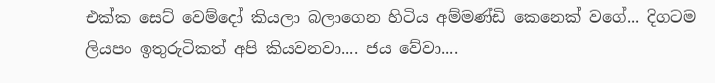එක්ක සෙට් වෙම්දෝ කියලා බලාගෙන හිටිය අම්මණ්ඩි කෙනෙක් වගේ... දිගටම ලියපං ඉතුරුටිකත් අපි කියවනවා.... ජය වේවා....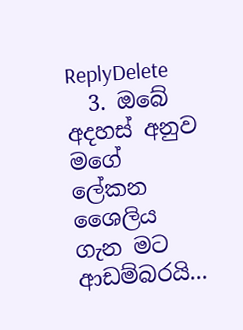ReplyDelete
  3. ඔබේ අදහස් අනුව මගේ ලේකන ශෛලිය ගැන මට ආඩම්බරයි...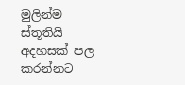මුලින්ම ස්තූතියි අදහසක් පල කරන්නට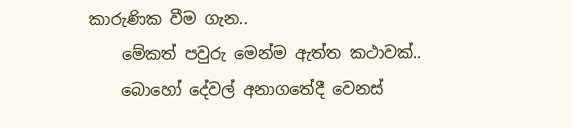කාරුණික වීම ගැන..
    මේකත් පවුරු මෙන්ම ඇත්ත කථාවක්..
    බොහෝ දේවල් අනාගතේදී වෙනස්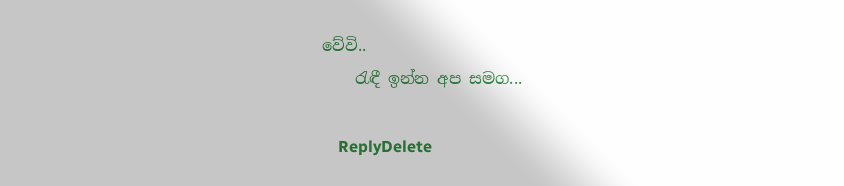වේවි..
    රැඳී ඉන්න අප සමග...

    ReplyDelete